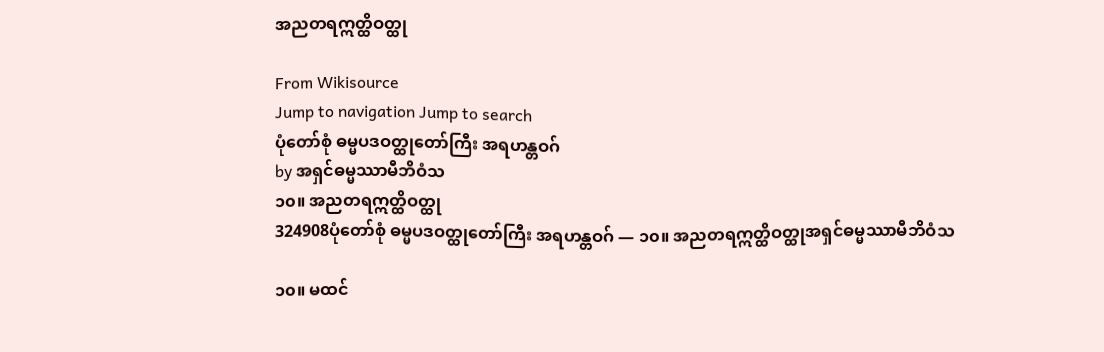အညတရဣတ္ထိဝတ္ထု

From Wikisource
Jump to navigation Jump to search
ပုံတော်စုံ ဓမ္မပဒဝတ္ထုတော်ကြီး အရဟန္တဝဂ်
by အရှင်ဓမ္မဿာမီဘိဝံသ
၁၀။ အညတရဣတ္ထိဝတ္ထု
324908ပုံတော်စုံ ဓမ္မပဒဝတ္ထုတော်ကြီး အရဟန္တဝဂ် — ၁၀။ အညတရဣတ္ထိဝတ္ထုအရှင်ဓမ္မဿာမီဘိဝံသ

၁၀။ မထင်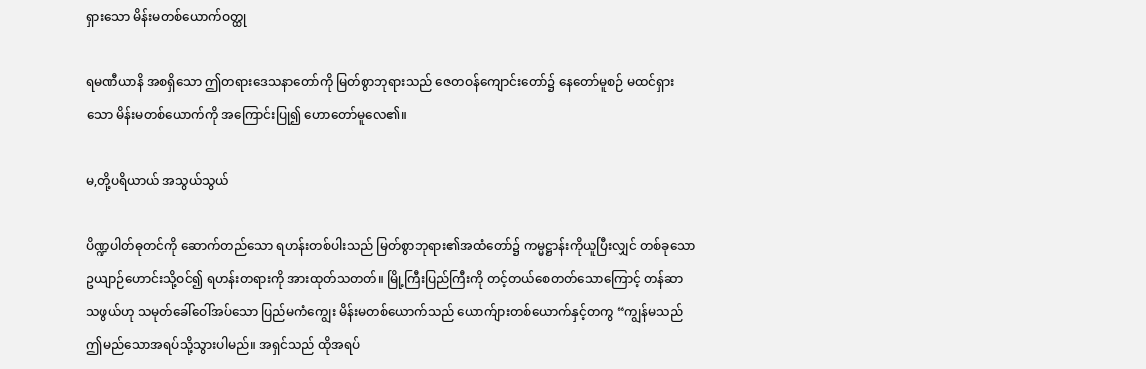ရှားသော မိန်းမတစ်ယောက်ဝတ္ထု

ရမဏီယာနိ အစရှိသော ဤတရားဒေသနာတော်ကို မြတ်စွာဘုရားသည် ဇေတဝန်ကျောင်းတော်၌ နေတော်မူစဉ် မထင်ရှားသော မိန်းမတစ်ယောက်ကို အကြောင်းပြု၍ ဟောတော်မူလေ၏။

မ,တို့ပရိယာယ် အသွယ်သွယ်

ပိဏ္ဍပါတ်ဓုတင်ကို ဆောက်တည်သော ရဟန်းတစ်ပါးသည် မြတ်စွာဘုရား၏အထံတော်၌ ကမ္မဋ္ဌာန်းကိုယူပြီးလျှင် တစ်ခုသော ဥယျာဉ်ဟောင်းသို့ဝင်၍ ရဟန်းတရားကို အားထုတ်သတတ်။ မြို့ကြီးပြည်ကြီးကို တင့်တယ်စေတတ်သောကြောင့် တန်ဆာသဖွယ်ဟု သမုတ်ခေါ်ဝေါ်အပ်သော ပြည်မကံကျွေး မိန်းမတစ်ယောက်သည် ယောက်ျားတစ်ယောက်နှင့်တကွ “ကျွန်မသည် ဤမည်သောအရပ်သို့သွားပါမည်။ အရှင်သည် ထိုအရပ်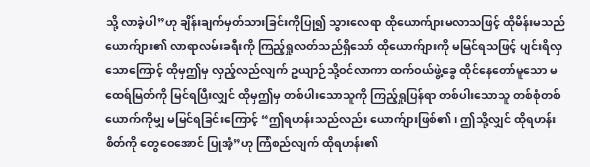သို့ လာခဲ့ပါ”ဟု ချိန်းချက်မှတ်သားခြင်းကိုပြု၍ သွားလေရာ ထိုယောက်ျားမလာသဖြင့် ထိုမိန်းမသည် ယောက်ျား၏ လာရာလမ်းခရီးကို ကြည့်ရှုလတ်သည်ရှိသော် ထိုယောက်ျားကို မမြင်ရသဖြင့် ပျင်းရိလှသောကြောင့် ထိုမှဤမှ လှည့်လည်လျက် ဥယျာဉ်သို့ဝင်လာကာ ထက်ဝယ်ဖွဲ့ခွေ ထိုင်နေတော်မူသော မထေရ်မြတ်ကို မြင်ရပြီးလျှင် ထိုမှဤမှ တစ်ပါးသောသူကို ကြည့်ရှုပြန်ရာ တစ်ပါးသောသူ တစ်စုံတစ်ယောက်ကိုမျှ မမြင်ရခြင်းကြောင့် “ဤရဟန်းသည်လည်း ယောက်ျားဖြစ်၏၊ ဤသို့လျှင် ထိုရဟန်းစိတ်ကို တွေဝေအောင် ပြုအံ့”ဟု ကြံစည်လျက် ထိုရဟန်း၏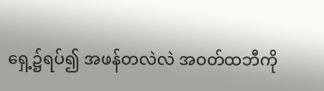ရှေ့၌ရပ်၍ အဖန်တလဲလဲ အဝတ်ထဘီကို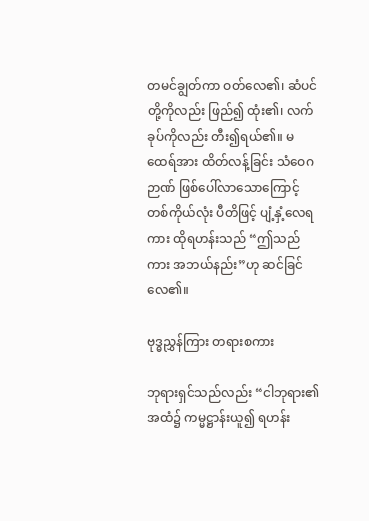တမင်ချွတ်ကာ ဝတ်လေ၏၊ ဆံပင်တို့ကိုလည်း ဖြည်၍ ထုံး၏၊ လက်ခုပ်ကိုလည်း တီး၍ရယ်၏။ မထေရ်အား ထိတ်လန့်ခြင်း သံဝေဂဉာဏ် ဖြစ်ပေါ်လာသောကြောင့် တစ်ကိုယ်လုံး ပီတိဖြင့် ပျံ့နှံ့လေရကား ထိုရဟန်းသည် “ဤသည်ကား အဘယ်နည်း”ဟု ဆင်ခြင်လေ၏။

ဗုဒ္ဓညွှန်ကြား တရားစကား

ဘုရားရှင်သည်လည်း “ငါဘုရား၏အထံ၌ ကမ္မဋ္ဌာန်းယူ၍ ရဟန်း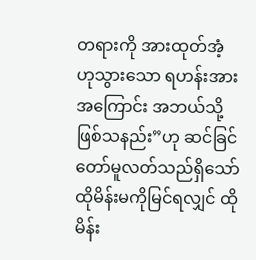တရားကို အားထုတ်အံ့ဟုသွားသော ရဟန်းအား အကြောင်း အဘယ်သို့ ဖြစ်သနည်း”ဟု ဆင်ခြင်တော်မူလတ်သည်ရှိသော် ထိုမိန်းမကိုမြင်ရလျှင် ထိုမိန်း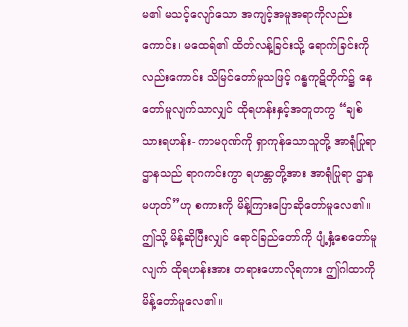မ၏ မသင့်လျော်သော အကျင့်အမူအရာကိုလည်းကောင်း၊ မထေရ်၏ ထိတ်လန့်ခြင်းသို့ ရောက်ခြင်းကိုလည်းကောင်း သိမြင်တော်မူသဖြင့် ဂန္ဓကုဋိတိုက်၌ နေတော်မူလျက်သာလျှင် ထိုရဟန်းနှင့်အတူတကွ “ချစ်သားရဟန်း- ကာမဂုဏ်ကို ရှာကုန်သောသူတို့ အာရုံပြုရာဌာနသည် ရာဂကင်းကွာ ရဟန္တာတို့အား အာရုံပြုရာ ဌာနမဟုတ်”ဟု စကားကို မိန့်ကြားပြောဆိုတော်မူလေ၏။ ဤသို့ မိန့်ဆိုပြီးလျှင် ရောင်ခြည်တော်ကို ပျံ့နှံ့စေတော်မူလျက် ထိုရဟန်းအား တရားဟောလိုရကား ဤဂါထာကို မိန့်တော်မူလေ၏။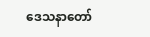ဒေသနာတော်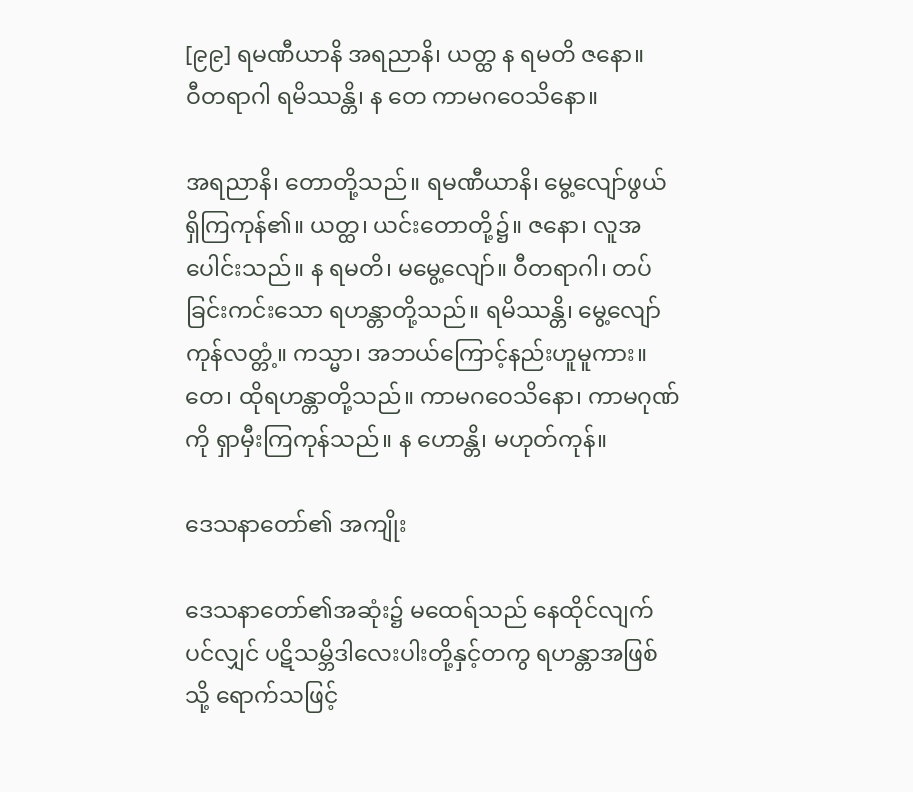[၉၉] ရမဏီယာနိ အရညာနိ၊ ယတ္ထ န ရမတိ ဇနော။
ဝီတရာဂါ ရမိဿန္တိ၊ န တေ ကာမဂဝေသိနော။

အရညာနိ၊ တောတို့သည်။ ရမဏီယာနိ၊ မွေ့လျော်ဖွယ် ရှိကြကုန်၏။ ယတ္ထ၊ ယင်းတောတို့၌။ ဇနော၊ လူအပေါင်းသည်။ န ရမတိ၊ မမွေ့လျော်။ ဝီတရာဂါ၊ တပ်ခြင်းကင်းသော ရဟန္တာတို့သည်။ ရမိဿန္တိ၊ မွေ့လျော်ကုန်လတ္တံ့။ ကသ္မာ၊ အဘယ်ကြောင့်နည်းဟူမူကား။ တေ၊ ထိုရဟန္တာတို့သည်။ ကာမဂဝေသိနော၊ ကာမဂုဏ်ကို ရှာမှီးကြကုန်သည်။ န ဟောန္တိ၊ မဟုတ်ကုန်။

ဒေသနာတော်၏ အကျိုး

ဒေသနာတော်၏အဆုံး၌ မထေရ်သည် နေထိုင်လျက်ပင်လျှင် ပဋိသမ္ဘိဒါလေးပါးတို့နှင့်တကွ ရဟန္တာအဖြစ်သို့ ရောက်သဖြင့်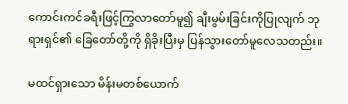ကောင်းကင်ခရီးဖြင့်ကြွလာတော်မူ၍ ချီးမွမ်းခြင်းကိုပြုလျက် ဘုရားရှင်၏ ခြေတော်တို့ကို ရှိခိုးပြီးမှ ပြန်သွားတော်မူလေသတည်း။

မထင်ရှားသော မိန်းမတစ်ယောက်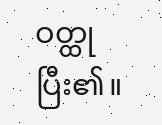ဝတ္ထုပြီး၏။